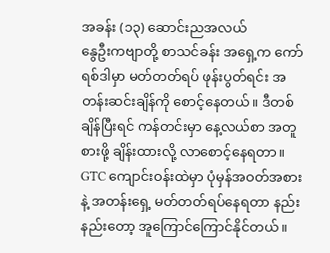အခန်း (၁၃) ဆောင်းညအလယ်
နွေဦးကဗျာတို့ စာသင်ခန်း အရှေ့က ကော်ရစ်ဒါမှာ မတ်တတ်ရပ် ဖုန်းပွတ်ရင်း အတန်းဆင်းချိန်ကို စောင့်နေတယ်။ ဒီတစ်ချိန်ပြီးရင် ကန်တင်းမှာ နေ့လယ်စာ အတူစားဖို့ ချိန်းထားလို့ လာစောင့်နေရတာ။
GTC ကျောင်းဝန်းထဲမှာ ပုံမှန်အဝတ်အစားနဲ့ အတန်းရှေ့ မတ်တတ်ရပ်နေရတာ နည်းနည်းတော့ အူကြောင်ကြောင်နိုင်တယ်။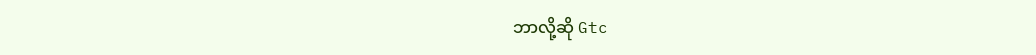ဘာလို့ဆို Gtc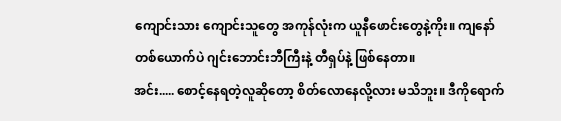ကျောင်းသား ကျောင်းသူတွေ အကုန်လုံးက ယူနီဖောင်းတွေနဲ့ကိုး။ ကျနော် တစ်ယောက်ပဲ ဂျင်းဘောင်းဘီကြီးနဲ့ တီရှပ်နဲ့ ဖြစ်နေတာ။
အင်း..... စောင့်နေရတဲ့လူဆိုတော့ စိတ်လောနေလို့လား မသိဘူး။ ဒီကိုရောက်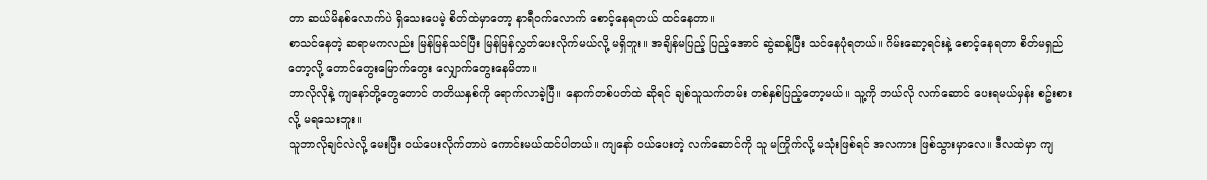တာ ဆယ်မိနစ်လောက်ပဲ ရှိသေးပေမဲ့ စိတ်ထဲမှာတော့ နာရီဝက်လောက် စောင့်နေရတယ် ထင်နေတာ။
စာသင်နေတဲ့ ဆရာမကလည်း မြန်မြန်သင်ပြီး မြန်မြန်လွှတ်ပေးလိုက်မယ်လို့ မရှိဘူး။ အချိန်မပြည့် ပြည့်အောင် ဆွဲဆန့်ပြီး သင်နေပုံရတယ်။ ဂိမ်းဆော့ရင်းနဲ့ စောင့်နေရတာ စိတ်မရှည်တော့လို့ တောင်တွေးမြောက်တွေး လျှောက်တွေးနေမိတာ။
ဘာလိုလိုနဲ့ ကျနော်တို့တွေတောင် တတိယနှစ်ကို ရောက်လာခဲ့ပြီ။ နောက်တစ်ပတ်ထဲ ဆိုရင် ချစ်သူသက်တမ်း တစ်နှစ်ပြည့်တော့မယ်။ သူ့ကို ဘယ်လို လက်ဆောင် ပေးရမယ်မှန်း စဥ်းစားလို့ မရသေးဘူး။
သူဘာလိုချင်လဲလို့ မေးပြီး ဝယ်ပေးလိုက်တာပဲ ကောင်းမယ်ထင်ပါတယ်။ ကျနော် ဝယ်ပေးတဲ့ လက်ဆောင်ကို သူ မကြိုက်လို့ မသုံးဖြစ်ရင် အလကား ဖြစ်သွားမှာလေ။ ဒီလထဲမှာ ကျ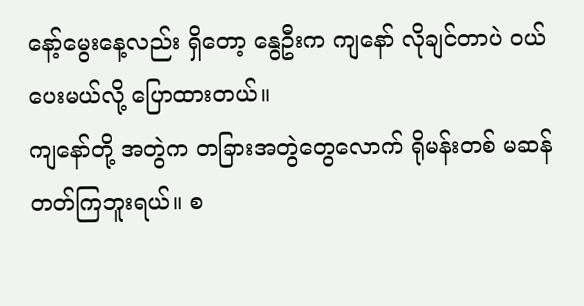နော့်မွေးနေ့လည်း ရှိတော့ နွေဦးက ကျနော် လိုချင်တာပဲ ဝယ်ပေးမယ်လို့ ပြောထားတယ်။
ကျနော်တို့ အတွဲက တခြားအတွဲတွေလောက် ရိုမန်းတစ် မဆန်တတ်ကြဘူးရယ်။ စ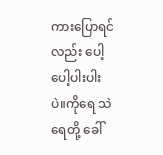ကားပြောရင်လည်း ပေါ့ပေါ့ပါးပါးပဲ။ကိုရေ သဲရေတို့ ခေါ်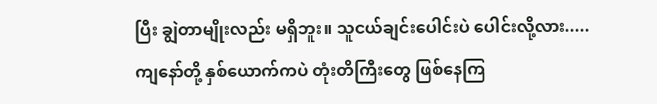ပြီး ချွဲတာမျိုးလည်း မရှိဘူး။ သူငယ်ချင်းပေါင်းပဲ ပေါင်းလို့လား..... ကျနော်တို့ နှစ်ယောက်ကပဲ တုံးတိကြီးတွေ ဖြစ်နေကြ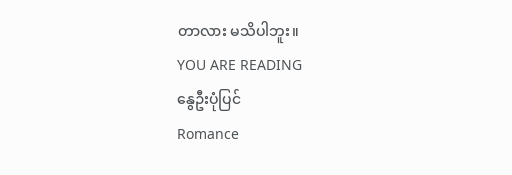တာလား မသိပါဘူး။
YOU ARE READING
နွေဦးပုံပြင်
Romance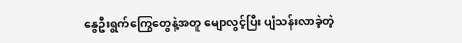နွေဦးရွက်ကြွေတွေနဲ့အတူ မျောလွင့်ပြီး ပျံသန်းလာခဲ့တဲ့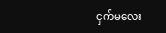ငှက်မလေး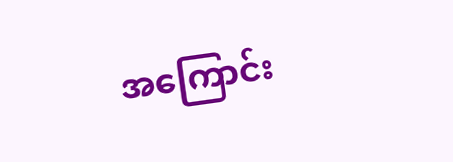အကြောင်း